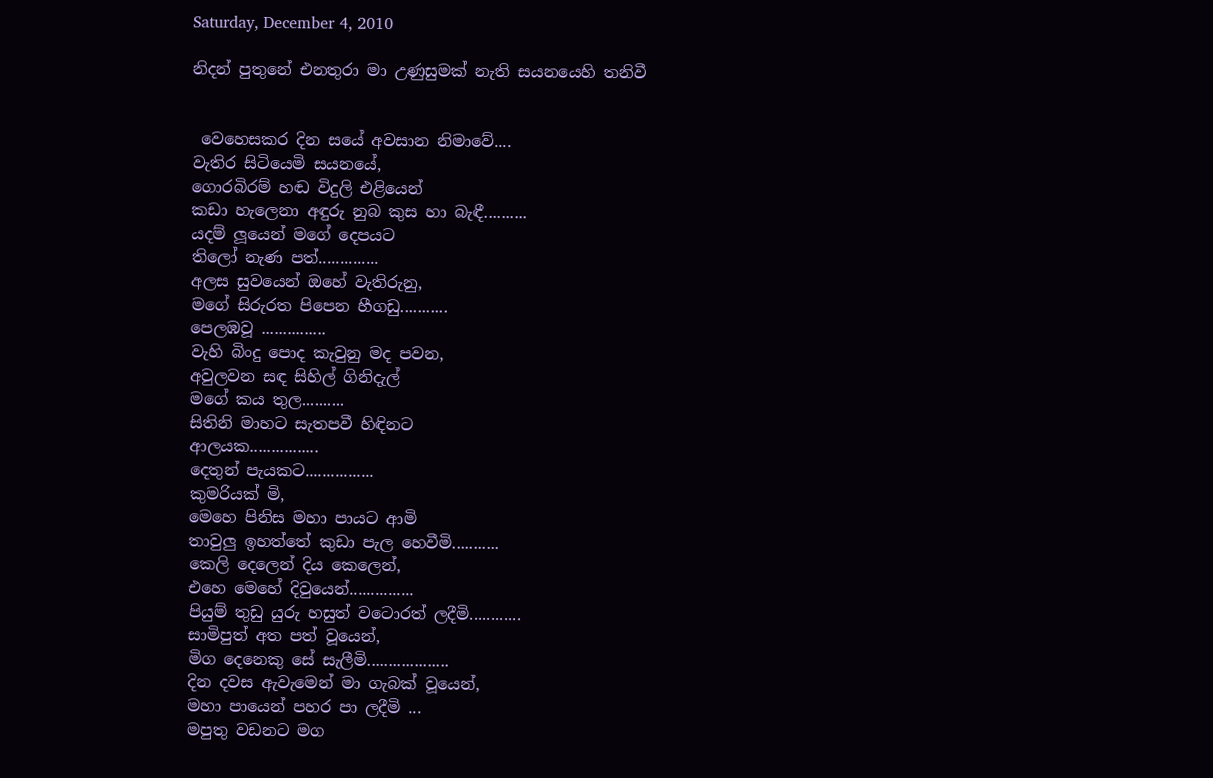Saturday, December 4, 2010

නිදන් පුතුනේ එනතුරා මා උණුසුමක් නැති සයනයෙහි තනිවී


 වෙහෙසකර දින සයේ අවසාන නිමාවේ....
වැතිර සිටියෙමි සයනයේ,
ගොරබිරම් හඬ විදුලි එළියෙන්
කඩා හැලෙනා අඳුරු නුබ කුස හා බැඳී..........
යදම් ලූයෙන් මගේ දෙපයට
තිලෝ නැණ පත්..............
අලස සුවයෙන් ඔහේ වැතිරුනු,
මගේ සිරුරත පිපෙන හීගඩු...........
පෙලඹවූ ...............
වැහි බිංදු පොද කැවුනු මද පවන,
අවුලවන සඳ සිහිල් ගිනිදැල්
මගේ කය තුල..........
සිතිනි මාහට සැතපවී හිඳිනට
ආලයක................
දෙතුන් පැයකට................
කුමරියක් මි,
මෙහෙ පිනිස මහා පායට ආමි
තාවුලු ඉහත්තේ කුඩා පැල හෙවීමි...........
කෙලි දෙලෙන් දිය කෙලෙන්,
එහෙ මෙහේ දිවුයෙන්...............
පියුම් තුඩු යුරු හසුත් වටොරත් ලදීමි............
සාමිපුත් අත පත් වූයෙන්,
මිග දෙනෙකු සේ සැලීමි...................
දින දවස ඇවැමෙන් මා ගැබක් වූයෙන්,
මහා පායෙන් පහර පා ලදීමි ...
මපුතු වඩනට මග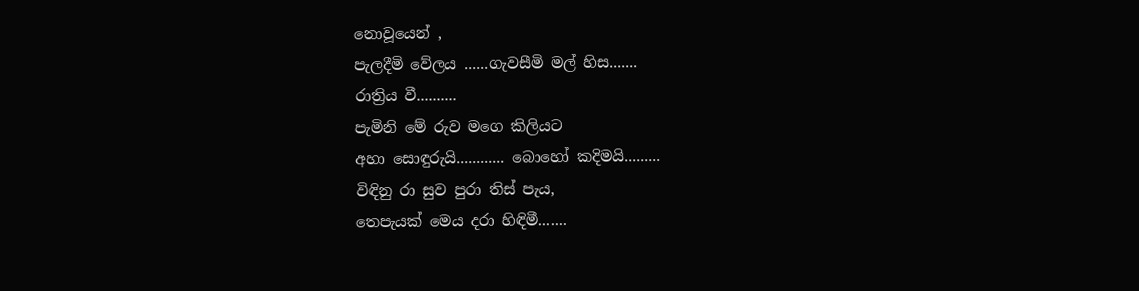නොවූයෙන් ,
පැලදීමි වේලය ......ගැවසීමි මල් හිස.......
රාත්‍රිය වී..........
පැමිනි මේ රුව මගෙ කිලියට
අහා සොඳුරුයි............ බොහෝ කදිමයි.........
විඳිනු රා සුව පුරා තිස් පැය,
තෙපැයක් මෙය දරා හිඳිමී.......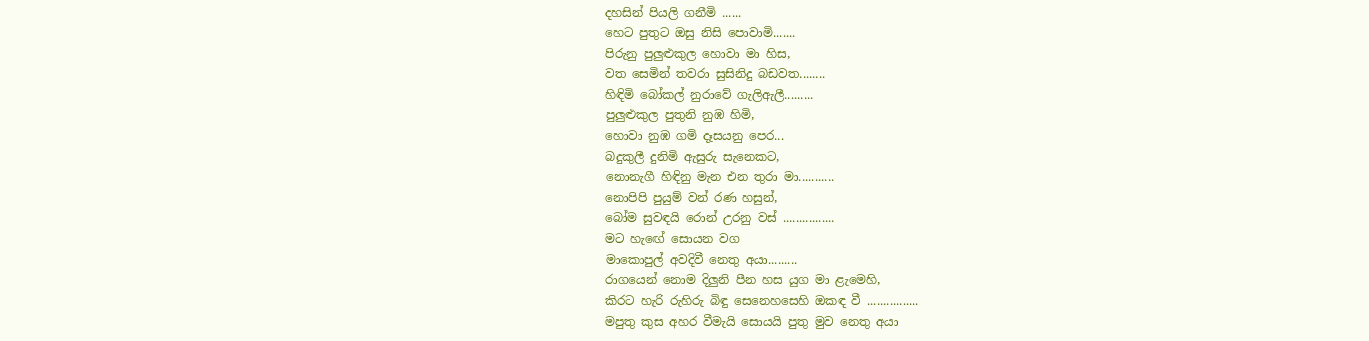දහසින් පියලි ගනීමි ......
හෙට පුතුට ඔසු නිසි පොවාමි.......
පිරුනු පුලුළුකුල හොවා මා හිස,
වත සෙමින් තවරා සුසිනිදු බඩවත........
හිඳිමි බෝකල් නුරාවේ ගැලිඇලී.........
පුලුළුකුල පුතුනි නුඹ හිමි,
හොවා නුඹ ගමි දෑසයනු පෙර...
බදුකුලී දුනිමි ඇසුරු සැනෙකට,
නොනැගී හිඳිනු මැන එන තුරා මා...........
නොපිපි පුයුම් වන් රණ හසුන්,
බෝම සුවඳයි රොන් උරනු වස් ................
මට හැඟේ සොයන වග
මාකොපුල් අවදිවී නෙතු අයා.........
රාගයෙන් නොම දිලුනි පීන හස යුග මා ළැමෙහි,
කිරට හැරි රුහිරු බිඳු සෙනෙහසෙහි ඔකඳ වී ................
මපුතු කුස අහර වීමැයි සොයයි පුතු මුව නෙතු අයා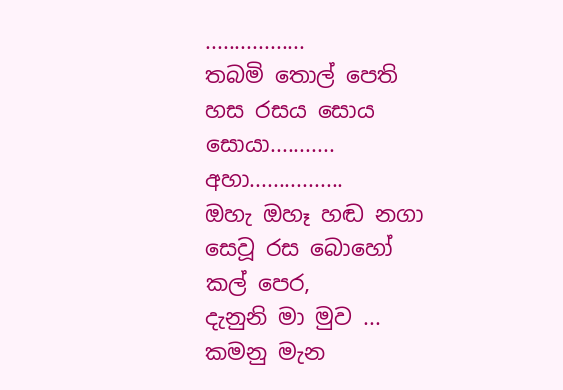.................
තබමි තොල් පෙති හස රසය සොය සොයා...........
අහා................
ඔහැ ඔහෑ හඬ නගා සෙවූ රස බොහෝ කල් පෙර,
දැනුනි මා මුව ...
කමනු මැන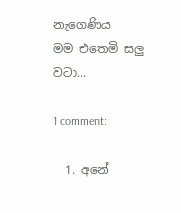නැගෙණිය
මම එතෙමි සලු වටා...

1 comment:

  1. අනේ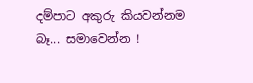දම්පාට අකුරු කියවන්නම බෑ... සමාවෙන්න !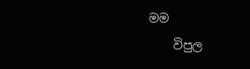මම
    විපුල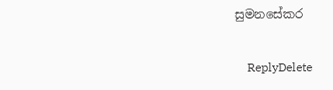සුමනසේකර

    ReplyDelete